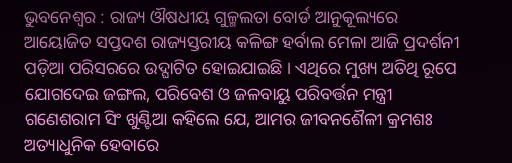ଭୁବନେଶ୍ୱର : ରାଜ୍ୟ ଔଷଧୀୟ ଗୁଳ୍ମଲତା ବୋର୍ଡ ଆନୁକୂଲ୍ୟରେ ଆୟୋଜିତ ସପ୍ତଦଶ ରାଜ୍ୟସ୍ତରୀୟ କଳିଙ୍ଗ ହର୍ବାଲ ମେଳା ଆଜି ପ୍ରଦର୍ଶନୀ ପଡ଼ିଆ ପରିସରରେ ଉଦ୍ଘାଟିତ ହୋଇଯାଇଛି । ଏଥିରେ ମୁଖ୍ୟ ଅତିଥି ରୂପେ ଯୋଗଦେଇ ଜଙ୍ଗଲ, ପରିବେଶ ଓ ଜଳବାୟୁ ପରିବର୍ତ୍ତନ ମନ୍ତ୍ରୀ ଗଣେଶରାମ ସିଂ ଖୁଣ୍ଟିଆ କହିଲେ ଯେ, ଆମର ଜୀବନଶୈଳୀ କ୍ରମଶଃ ଅତ୍ୟାଧୁନିକ ହେବାରେ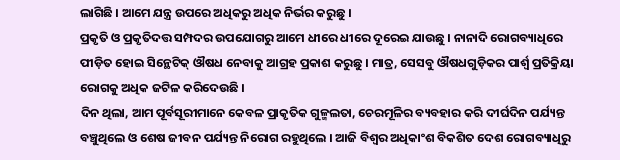ଲାଗିଛି । ଆମେ ଯନ୍ତ୍ର ଉପରେ ଅଧିକରୁ ଅଧିକ ନିର୍ଭର କରୁଛୁ ।
ପ୍ରକୃତି ଓ ପ୍ରକୃତିଦତ୍ତ ସମ୍ପଦର ଉପଯୋଗରୁ ଆମେ ଧୀରେ ଧୀରେ ଦୂରେଇ ଯାଉଛୁ । ନାନାଦି ରୋଗବ୍ୟାଧିରେ ପୀଡ଼ିତ ହୋଇ ସିନ୍ଥେଟିକ୍ ଔଷଧ ନେବାକୁ ଆଗ୍ରହ ପ୍ରକାଶ କରୁଛୁ । ମାତ୍ର, ସେସବୁ ଔଷଧଗୁଡ଼ିକର ପାର୍ଶ୍ବ ପ୍ରତିକ୍ରିୟା ରୋଗକୁ ଅଧିକ ଜଟିଳ କରିଦେଉଛି ।
ଦିନ ଥିଲା, ଆମ ପୂର୍ବସୂରୀମାନେ କେବଳ ପ୍ରାକୃତିକ ଗୁଳ୍ମଲତା, ଚେରମୂଳିର ବ୍ୟବହାର କରି ଦୀର୍ଘଦିନ ପର୍ଯ୍ୟନ୍ତ ବଞ୍ଚୁଥିଲେ ଓ ଶେଷ ଜୀବନ ପର୍ଯ୍ୟନ୍ତ ନିରୋଗ ରହୁଥିଲେ । ଆଜି ବିଶ୍ୱର ଅଧିକାଂଶ ବିକଶିତ ଦେଶ ରୋଗବ୍ୟାଧିରୁ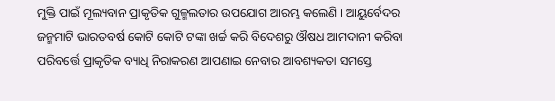ମୁକ୍ତି ପାଇଁ ମୂଲ୍ୟବାନ ପ୍ରାକୃତିକ ଗୁଳ୍ମଲତାର ଉପଯୋଗ ଆରମ୍ଭ କଲେଣି । ଆୟୁର୍ବେଦର ଜନ୍ମମାଟି ଭାରତବର୍ଷ କୋଟି କୋଟି ଟଙ୍କା ଖର୍ଚ୍ଚ କରି ବିଦେଶରୁ ଔଷଧ ଆମଦାନୀ କରିବା ପରିବର୍ତ୍ତେ ପ୍ରାକୃତିକ ବ୍ୟାଧି ନିରାକରଣ ଆପଣାଇ ନେବାର ଆବଶ୍ୟକତା ସମସ୍ତେ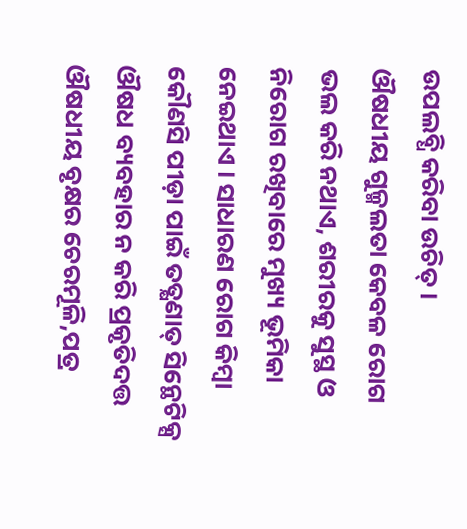ଉପଲବ୍ଧି କରିବା ଉଚିତ୍ ।
ଔଷଧୀୟ ଗୁଳ୍ମଲତା କେବଳ ରୋଗ ଭଲ କରି ନଥାଏ, ଶରୀରକୁ ସୁସ୍ଥ ଓ ନିରୋଗ ରଖିବାରେ ମୁଖ୍ୟ ଭୂମିକା ନେଇଥାଏ । ସାଧାରଣ ରୋଗ କିମ୍ବା କୌଣସି ପୀଡ଼ା ପାଇଁ ତତ୍କ୍ଷଣାତ୍ ସିନ୍ଥେଟିକ୍ସ ଔଷଧ ବ୍ୟବହାର ନ କରି ପ୍ରକୃତିଦତ୍ତ ଔଷଧୀୟ ବୃକ୍ଷର ଚେରମୂଳି,ପତ୍ର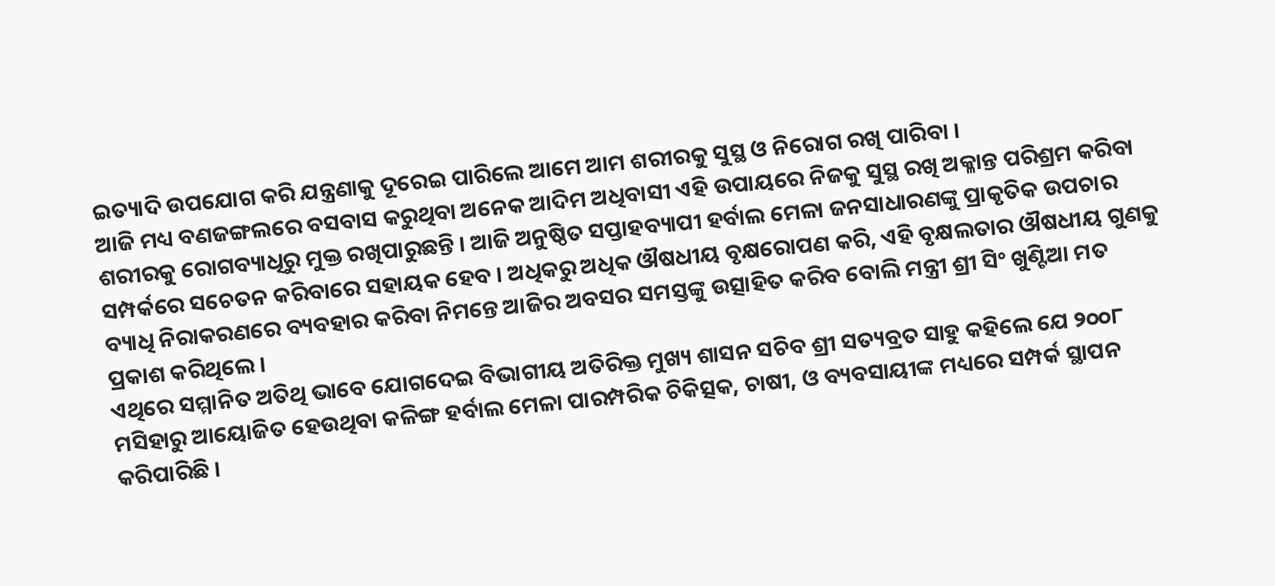ଇତ୍ୟାଦି ଉପଯୋଗ କରି ଯନ୍ତ୍ରଣାକୁ ଦୂରେଇ ପାରିଲେ ଆମେ ଆମ ଶରୀରକୁ ସୁସ୍ଥ ଓ ନିରୋଗ ରଖି ପାରିବା ।
ଆଜି ମଧ୍ୟ ବଣଜଙ୍ଗଲରେ ବସବାସ କରୁଥିବା ଅନେକ ଆଦିମ ଅଧିବାସୀ ଏହି ଉପାୟରେ ନିଜକୁ ସୁସ୍ଥ ରଖି ଅକ୍ଳାନ୍ତ ପରିଶ୍ରମ କରିବା ଶରୀରକୁ ରୋଗବ୍ୟାଧିରୁ ମୁକ୍ତ ରଖିପାରୁଛନ୍ତି । ଆଜି ଅନୁଷ୍ଠିତ ସପ୍ତାହବ୍ୟାପୀ ହର୍ବାଲ ମେଳା ଜନସାଧାରଣଙ୍କୁ ପ୍ରାକୃତିକ ଉପଚାର ସମ୍ପର୍କରେ ସଚେତନ କରିବାରେ ସହାୟକ ହେବ । ଅଧିକରୁ ଅଧିକ ଔଷଧୀୟ ବୃକ୍ଷରୋପଣ କରି, ଏହି ବୃକ୍ଷଲତାର ଔଷଧୀୟ ଗୁଣକୁ ବ୍ୟାଧି ନିରାକରଣରେ ବ୍ୟବହାର କରିବା ନିମନ୍ତେ ଆଜିର ଅବସର ସମସ୍ତଙ୍କୁ ଉତ୍ସାହିତ କରିବ ବୋଲି ମନ୍ତ୍ରୀ ଶ୍ରୀ ସିଂ ଖୁଣ୍ଟିଆ ମତ ପ୍ରକାଶ କରିଥିଲେ ।
ଏଥିରେ ସମ୍ମାନିତ ଅତିଥି ଭାବେ ଯୋଗଦେଇ ବିଭାଗୀୟ ଅତିରିକ୍ତ ମୁଖ୍ୟ ଶାସନ ସଚିବ ଶ୍ରୀ ସତ୍ୟବ୍ରତ ସାହୁ କହିଲେ ଯେ ୨୦୦୮ ମସିହାରୁ ଆୟୋଜିତ ହେଉଥିବା କଳିଙ୍ଗ ହର୍ବାଲ ମେଳା ପାରମ୍ପରିକ ଚିକିତ୍ସକ, ଚାଷୀ, ଓ ବ୍ୟବସାୟୀଙ୍କ ମଧ୍ୟରେ ସମ୍ପର୍କ ସ୍ଥାପନ କରିପାରିଛି ।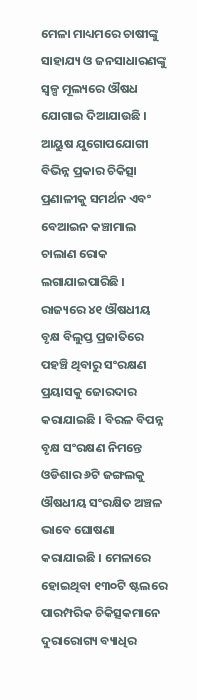ମେଳା ମାଧ୍ୟମରେ ଚାଷୀଙ୍କୁ ସାହାଯ୍ୟ ଓ ଜନସାଧାରଣଙ୍କୁ ସ୍ୱଳ୍ପ ମୂଲ୍ୟରେ ଔଷଧ ଯୋଗାଇ ଦିଆଯାଉଛି । ଆୟୁଷ ଯୁଗୋପଯୋଗୀ ବିଭିନ୍ନ ପ୍ରକାର ଚିକିତ୍ସା ପ୍ରଣାଳୀକୁ ସମର୍ଥନ ଏବଂ ବେଆଇନ କଞ୍ଚାମାଲ ଚାଲାଣ ରୋକ ଲଗାଯାଇପାରିଛି ।
ରାଜ୍ୟରେ ୪୧ ଔଷଧୀୟ ବୃକ୍ଷ ବିଲୁପ୍ତ ପ୍ରଜାତିରେ ପହଞ୍ଚି ଥିବାରୁ ସଂରକ୍ଷଣ ପ୍ରୟାସକୁ ଜୋରଦାର କରାଯାଇଛି । ବିରଳ ବିପନ୍ନ ବୃକ୍ଷ ସଂରକ୍ଷଣ ନିମନ୍ତେ ଓଡିଶାର ୬ଟି ଜଙ୍ଗଲକୁ ଔଷଧୀୟ ସଂରକ୍ଷିତ ଅଞ୍ଚଳ ଭାବେ ଘୋଷଣା କରାଯାଇଛି । ମେଳାରେ ହୋଇଥିବା ୧୩୦ଟି ଷ୍ଟଲରେ ପାରମ୍ପରିକ ଚିକିତ୍ସକମାନେ ଦୁରାରୋଗ୍ୟ ବ୍ୟାଧିର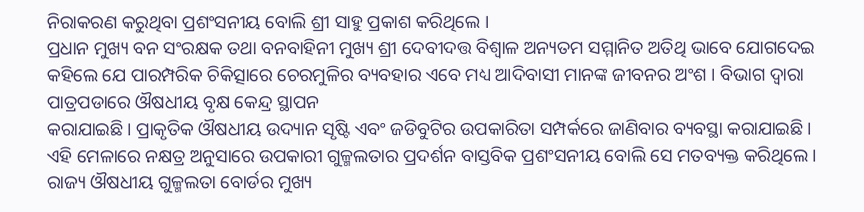ନିରାକରଣ କରୁଥିବା ପ୍ରଶଂସନୀୟ ବୋଲି ଶ୍ରୀ ସାହୁ ପ୍ରକାଶ କରିଥିଲେ ।
ପ୍ରଧାନ ମୁଖ୍ୟ ବନ ସଂରକ୍ଷକ ତଥା ବନବାହିନୀ ମୁଖ୍ୟ ଶ୍ରୀ ଦେବୀଦତ୍ତ ବିଶ୍ୱାଳ ଅନ୍ୟତମ ସମ୍ମାନିତ ଅତିଥି ଭାବେ ଯୋଗଦେଇ କହିଲେ ଯେ ପାରମ୍ପରିକ ଚିକିତ୍ସାରେ ଚେରମୁଳିର ବ୍ୟବହାର ଏବେ ମଧ୍ୟ ଆଦିବାସୀ ମାନଙ୍କ ଜୀବନର ଅଂଶ । ବିଭାଗ ଦ୍ୱାରା ପାତ୍ରପଡାରେ ଔଷଧୀୟ ବୃକ୍ଷ କେନ୍ଦ୍ର ସ୍ଥାପନ
କରାଯାଇଛି । ପ୍ରାକୃତିକ ଔଷଧୀୟ ଉଦ୍ୟାନ ସୃଷ୍ଟି ଏବଂ ଜଡିବୁଟିର ଉପକାରିତା ସମ୍ପର୍କରେ ଜାଣିବାର ବ୍ୟବସ୍ଥା କରାଯାଇଛି । ଏହି ମେଳାରେ ନକ୍ଷତ୍ର ଅନୁସାରେ ଉପକାରୀ ଗୁଳ୍ମଲତାର ପ୍ରଦର୍ଶନ ବାସ୍ତବିକ ପ୍ରଶଂସନୀୟ ବୋଲି ସେ ମତବ୍ୟକ୍ତ କରିଥିଲେ ।
ରାଜ୍ୟ ଔଷଧୀୟ ଗୁଳ୍ମଲତା ବୋର୍ଡର ମୁଖ୍ୟ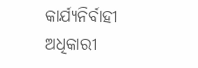କାର୍ଯ୍ୟନିର୍ବାହୀ ଅଧିକାରୀ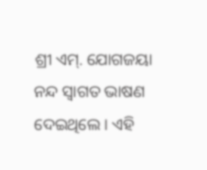ଶ୍ରୀ ଏମ୍. ଯୋଗଜୟା ନନ୍ଦ ସ୍ୱାଗତ ଭାଷଣ ଦେଇଥିଲେ । ଏହି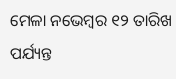ମେଳା ନଭେମ୍ବର ୧୨ ତାରିଖ ପର୍ଯ୍ୟନ୍ତ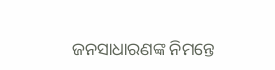ଜନସାଧାରଣଙ୍କ ନିମନ୍ତେ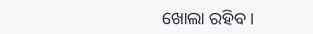ଖୋଲା ରହିବ ।